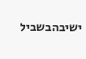ישיבהבשביל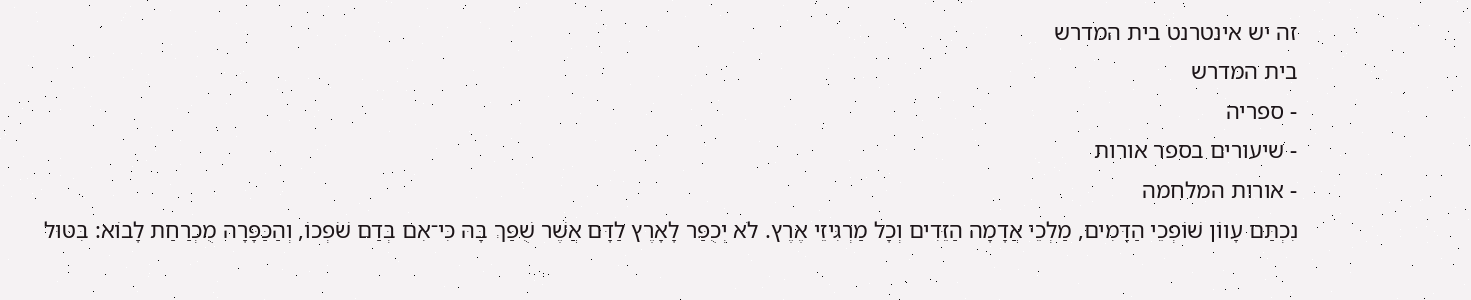זה יש אינטרנט בית המדרש
בית המדרש
- ספריה
- שיעורים בספר אורות
- אורות המלחמה
נִכְתַּם עָווֹן שׁוֹפְכֵי הַדָּמִים, מַלְכֵי אֲדָמָה הַזֵּדִים וְכָל מַרְגִּיזֵי אֶרֶץ. לֹא יְכֻפַּר לָאָרֶץ לַדָּם אֲשֶׁר שֻׁפַּךְ בָּהּ כִּי־אִם בְּדַם שֹׁפְכוֹ, וְהַכַּפָּרָה מֻכְרַחַת לָבוֹא: בִּטּוּל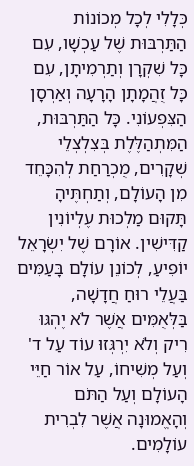כְּלָלִי לְכָל מְכוֹנוֹת הַתַּרְבּוּת שֶׁל עַכְשָׁו, עִם כָּל שִׁקְרָן וְתַרְמִיתָן, עִם כָּל זֻהֲמָתָן הָרָעָה וְאַרְסָן הַצִּפְעוֹנִי. כָּל הַתַּרְבּוּת, הַמִּתְהַלֶּלֶת בְּצִלְצְלֵי שְׁקָרִים, מֻכְרַחַת לְהִכָּחֵד מִן הָעוֹלָם, וְתַחְתֶּיהָ תָּקוּם מַלְכוּת עֶלְיוֹנִין קַדִּישִׁין. אוֹרָם שֶׁל יִשְׂרָאֵל יוֹפִיעַ, לְכוֹנֵן עוֹלָם בָּעַמִּים בַּעֲלֵי רוּחַ חֲדָשָׁה, בַּלְּאֻמִּים אֲשֶׁר לֹא יֶהְגּוּ רִיק וְלֹא יִרְגְּזוּ עוֹד עַל ד' וְעַל מְשִׁיחוֹ, עַל אוֹר חַיֵּי הָעוֹלָם וְעַל הַתֹּם וְהָאֱמוּנָה אֲשֶׁר לִבְרִית עוֹלָמִים.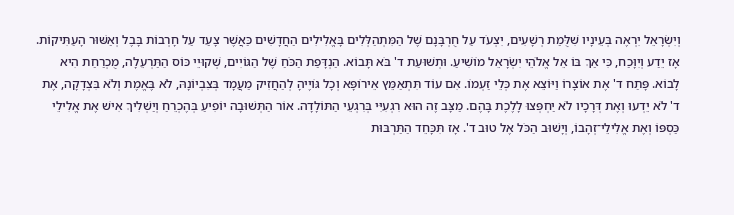וְיִשְׂרָאֵל יִרְאֶה בְּעֵינָיו שִׁלֻּמַת רְשָׁעִים, יִצְעֹד עַל חֻרְבָּנָם שֶׁל הַמִּתְהַלְּלִים בָּאֱלִילִים הַחֲדָשִׁים כַּאֲשֶׁר צָעַד עַל חָרְבוֹת בָּבֶל וְאַשּׁוּר הָעַתִּיקוֹת. אָז יֵדַע וְיִוָּכַח, כִּי אַךְ בּוֹ אֵל אֱלֹהֵי יִשְׂרָאֵל מוֹשִׁיעַ. וּתְשׁוּעַת ד' בֹּא תָּבוֹא. הַנְדָּפַת הַכֹּחַ שֶׁל הַגּוֹיִים, שְׁקוּיֵי כּוֹס הַתַּרְעֵלָה, מֻכְרַחַת הִיא לָבוֹא. פָּתַח ד' אֶת אוֹצָרוֹ וַיּוֹצֵא אֶת כְּלֵי זַעְמוֹ. אִם עוֹד תִּתְאַמֵּץ אֵירוֹפָּא וְכָל גּוֹיֶיהָ לְהַחֲזִיק מַעֲמָד בְּצִבְיוֹנָהּ, לֹא בֶּאֱמֶת וְלֹא בִּצְדָקָה, אֶת ד' לֹא יֵדְעוּ וְאֶת דְּרָכָיו לֹא יַחְפְּצוּ לָלֶכֶת בָּהֶם. מַצָּב זֶה הוּא רִגְעִיִּי בְּרִגְעֵי הַתּוֹלָדָה. אוֹר הַתְּשׁוּבָה יוֹפִיעַ בְּהֶכְרֵחַ וְיַשְׁלִיךְ אִישׁ אֶת אֱלִילֵי כַּסְפּוֹ וְאֶת אֱלִילֵי־זְהָבוֹ, וְיָשׁוּב הַכֹּל אֶל טוּב ד'. אָז תִּכָּחֵד הַתַּרְבּוּת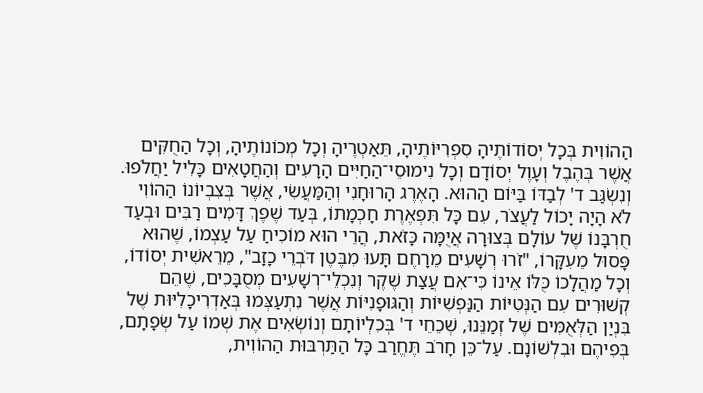הַהוֹוִית בְּכָל יְסוֹדוֹתֶיהָ סִפְרִיּוֹתֶיהָ, תֵּאַטְרֶיהָ וְכָל מְכוֹנוֹתֶיהָ, וְכָל הַחֻקִּים אֲשֶׁר בְּהֶבֶל וְעָוֶל יְסוֹדָם וְכָל נִימוּסֵי־הַחַיִּים הָרָעִים וְהַחֲטָאִים כָּלִיל יַחֲלֹפוּ. וְנִשְׂגַּב ד' לְבַדּוֹ בַּיּוֹם הַהוּא. הָאֶרֶג הָרוּחָנִי וְהַמַּעֲשִׂי, אֲשֶׁר בְּצִבְיוֹנוֹ הַהוֹוִי לֹא הָיָה יָכוֹל לַעֲצֹר, עִם כָּל תִּפְאֶרֶת חָכְמָתוֹ, בְּעַד שֶׁפֶךְ דָּמִים רַבִּים וּבְעַד חֻרְבָּנוֹ שֶׁל עוֹלָם בְּצוּרָה אֲיֻמָּה כָּזֹאת, הֲרֵי הוּא מוֹכִיחַ עַל עַצְמוֹ, שֶׁהוּא פָּסוּל מֵעִקָּרוֹ, "זֹרוּ רְשָׁעִים מֵרָחֶם תָּעוּ מִבֶּטֶן דֹּבְרֵי כָזָב", מֵרֵאשִׁית יְסוֹדוֹ, וְכָל מַהֲלָכוֹ כֻּלּוֹ אֵינוֹ כִּי־אִם עֲצַת שֶׁקֶר וְנִכְלֵי־רְשָׁעִים מְסֻבָּכִים, שֶׁהֵם קְשׁוּרִים עִם הַנְּטִיּוֹת הַנַּפְשִׁיּוֹת וְהַגּוּפָנִיּוֹת אֲשֶׁר נִתְעַצְּמוּ בְּאַדְרִיכָלִיּוּת שֶׁל בִּנְיַן הַלְּאֻמִּים שֶׁל זְמַנֵּנוּ, שְׁכֵחֵי ד' בְּכִלְיוֹתָם וְנוֹשְׂאִים אֶת שְׁמוֹ עַל שְׂפָתָם, בְּפִיהֶם וּבִלְשׁוֹנָם. עַל־כֵּן חָרֹב תֶּחֱרַב כָּל הַתַּרְבּוּת הַהוֹוִית,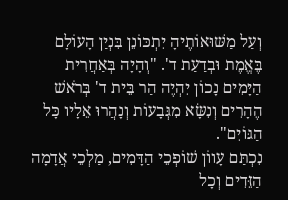וְעַל מַשּׁוּאוֹתֶיהָ יִתְכּוֹנֵן בִּנְיַן הָעוֹלָם בֶּאֱמֶת וּבְדַעַת ד'. "וְהָיָה בְּאַחֲרִית הַיָּמִים נָכוֹן יִהְיֶה הַר בֵּית ד' בְּרֹאשׁ הֶהָרִים וְנִשָּׂא מִגְּבָעוֹת וְנָהֲרוּ אֵלָיו כָּל הַגּוֹיִם".
נִכְתַּם עָווֹן שׁוֹפְכֵי הַדָּמִים, מַלְכֵי אֲדָמָה הַזֵּדִים וְכָל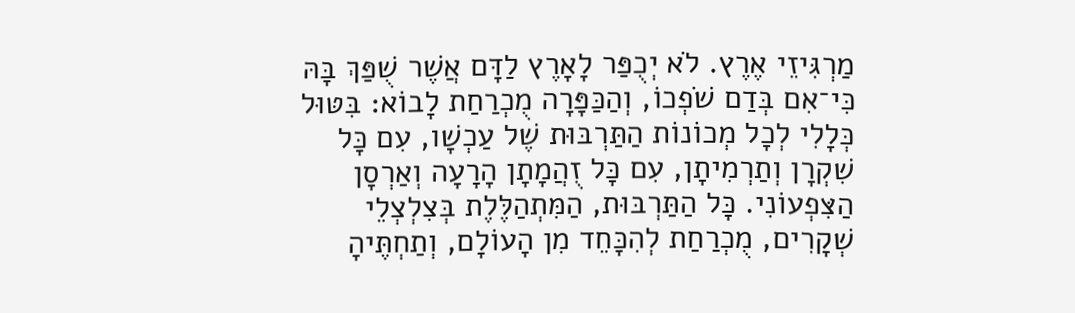מַרְגִּיזֵי אֶרֶץ. לֹא יְכֻפַּר לָאָרֶץ לַדָּם אֲשֶׁר שֻׁפַּךְ בָּהּ כִּי־אִם בְּדַם שֹׁפְכוֹ, וְהַכַּפָּרָה מֻכְרַחַת לָבוֹא: בִּטּוּל כְּלָלִי לְכָל מְכוֹנוֹת הַתַּרְבּוּת שֶׁל עַכְשָׁו, עִם כָּל שִׁקְרָן וְתַרְמִיתָן, עִם כָּל זֻהֲמָתָן הָרָעָה וְאַרְסָן הַצִּפְעוֹנִי. כָּל הַתַּרְבּוּת, הַמִּתְהַלֶּלֶת בְּצִלְצְלֵי שְׁקָרִים, מֻכְרַחַת לְהִכָּחֵד מִן הָעוֹלָם, וְתַחְתֶּיהָ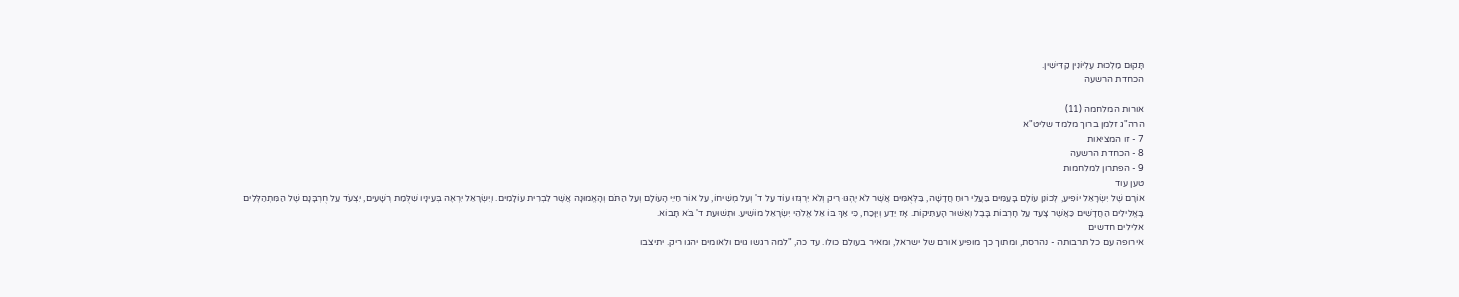תָּקוּם מַלְכוּת עֶלְיוֹנִין קַדִּישִׁין.
הכחדת הרשעה

אורות המלחמה (11)
הרה"ג זלמן ברוך מלמד שליט"א
7 - זו המציאות
8 - הכחדת הרשעה
9 - הפתרון למלחמות
טען עוד
אוֹרָם שֶׁל יִשְׂרָאֵל יוֹפִיעַ, לְכוֹנֵן עוֹלָם בָּעַמִּים בַּעֲלֵי רוּחַ חֲדָשָׁה, בַּלְּאֻמִּים אֲשֶׁר לֹא יֶהְגּוּ רִיק וְלֹא יִרְגְּזוּ עוֹד עַל ד' וְעַל מְשִׁיחוֹ, עַל אוֹר חַיֵּי הָעוֹלָם וְעַל הַתֹּם וְהָאֱמוּנָה אֲשֶׁר לִבְרִית עוֹלָמִים. וְיִשְׂרָאֵל יִרְאֶה בְּעֵינָיו שִׁלֻּמַת רְשָׁעִים, יִצְעֹד עַל חֻרְבָּנָם שֶׁל הַמִּתְהַלְּלִים בָּאֱלִילִים הַחֲדָשִׁים כַּאֲשֶׁר צָעַד עַל חָרְבוֹת בָּבֶל וְאַשּׁוּר הָעַתִּיקוֹת. אָז יֵדַע וְיִוָּכַח, כִּי אַךְ בּוֹ אֵל אֱלֹהֵי יִשְׂרָאֵל מוֹשִׁיעַ. וּתְשׁוּעַת ד' בֹּא תָּבוֹא.
אלילים חדשים
אירופה עם כל תרבותה - נהרסת, ומתוך כך מופיע אורם של ישראל, ומאיר בעולם כולו. עד כה, "למה רגשו גוים ולאומים יהגו ריק. יתיצבו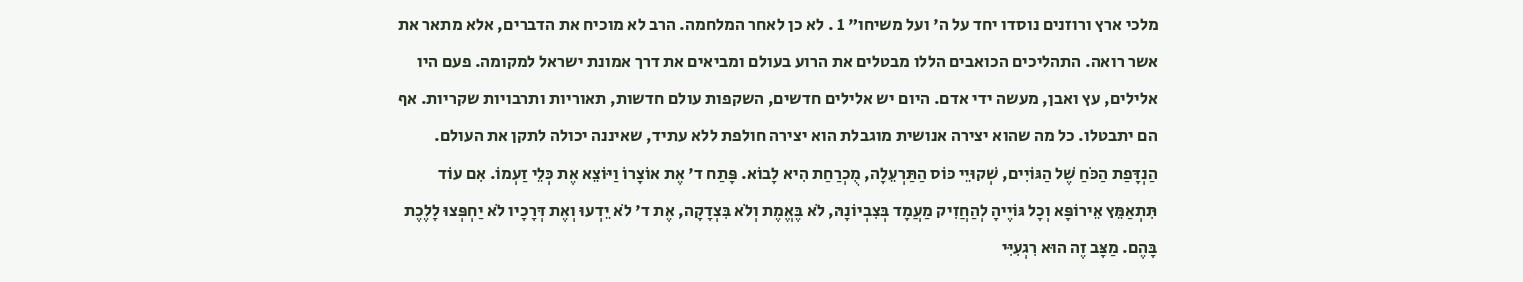מלכי ארץ ורוזנים נוסדו יחד על ה' ועל משיחו" 1 . לא כן לאחר המלחמה. הרב לא מוכיח את הדברים, אלא מתאר את אשר רואה. התהליכים הכואבים הללו מבטלים את הרוע בעולם ומביאים את דרך אמונת ישראל למקומה. פעם היו אלילים, עץ ואבן, מעשה ידי אדם. היום יש אלילים חדשים, השקפות עולם חדשות, תאוריות ותרבויות שקריות. אף הם יתבטלו. כל מה שהוא יצירה אנושית מוגבלת הוא יצירה חולפת ללא עתיד, שאיננה יכולה לתקן את העולם.
הַנְדָּפַת הַכֹּחַ שֶׁל הַגּוֹיִים, שְׁקוּיֵי כּוֹס הַתַּרְעֵלָה, מֻכְרַחַת הִיא לָבוֹא. פָּתַח ד' אֶת אוֹצָרוֹ וַיּוֹצֵא אֶת כְּלֵי זַעְמוֹ. אִם עוֹד תִּתְאַמֵּץ אֵירוֹפָּא וְכָל גּוֹיֶיהָ לְהַחֲזִיק מַעֲמָד בְּצִבְיוֹנָהּ, לֹא בֶּאֱמֶת וְלֹא בִּצְדָקָה, אֶת ד' לֹא יֵדְעוּ וְאֶת דְּרָכָיו לֹא יַחְפְּצוּ לָלֶכֶת בָּהֶם. מַצָּב זֶה הוּא רִגְעִיִּי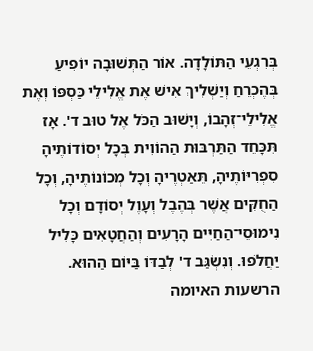בְּרִגְעֵי הַתּוֹלָדָה. אוֹר הַתְּשׁוּבָה יוֹפִיעַ בְּהֶכְרֵחַ וְיַשְׁלִיךְ אִישׁ אֶת אֱלִילֵי כַּסְפּוֹ וְאֶת אֱלִילֵי־זְהָבוֹ, וְיָשׁוּב הַכֹּל אֶל טוּב ד'. אָז תִּכָּחֵד הַתַּרְבּוּת הַהוֹוִית בְּכָל יְסוֹדוֹתֶיהָ סִפְרִיּוֹתֶיהָ, תֵּאַטְרֶיהָ וְכָל מְכוֹנוֹתֶיהָ, וְכָל הַחֻקִּים אֲשֶׁר בְּהֶבֶל וְעָוֶל יְסוֹדָם וְכָל נִימוּסֵי־הַחַיִּים הָרָעִים וְהַחֲטָאִים כָּלִיל יַחֲלֹפוּ. וְנִשְׂגַּב ד' לְבַדּוֹ בַּיּוֹם הַהוּא.
הרשעות האיומה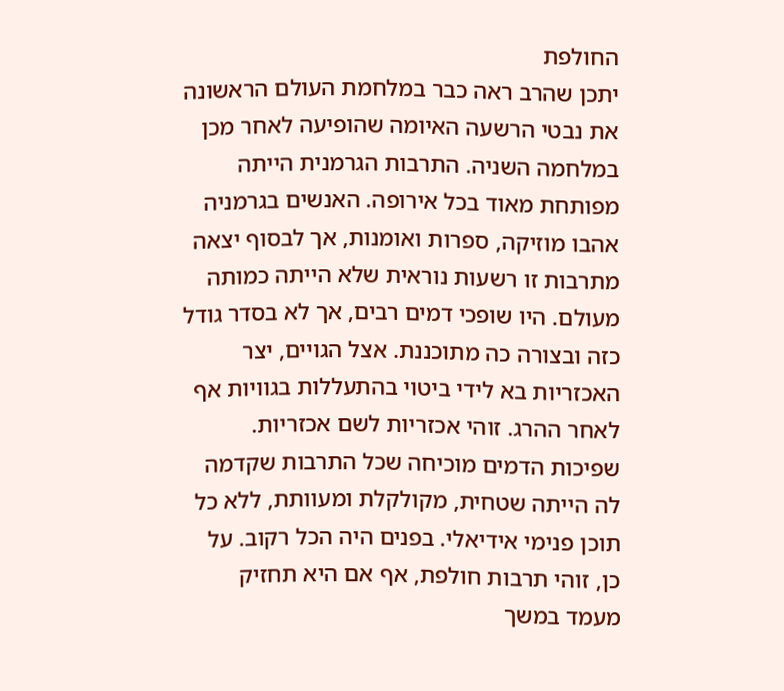החולפת
יתכן שהרב ראה כבר במלחמת העולם הראשונה את נבטי הרשעה האיומה שהופיעה לאחר מכן במלחמה השניה. התרבות הגרמנית הייתה מפותחת מאוד בכל אירופה. האנשים בגרמניה אהבו מוזיקה, ספרות ואומנות, אך לבסוף יצאה מתרבות זו רשעות נוראית שלא הייתה כמותה מעולם. היו שופכי דמים רבים, אך לא בסדר גודל כזה ובצורה כה מתוכננת. אצל הגויים, יצר האכזריות בא לידי ביטוי בהתעללות בגוויות אף לאחר ההרג. זוהי אכזריות לשם אכזריות. שפיכות הדמים מוכיחה שכל התרבות שקדמה לה הייתה שטחית, מקולקלת ומעוותת, ללא כל תוכן פנימי אידיאלי. בפנים היה הכל רקוב. על כן, זוהי תרבות חולפת, אף אם היא תחזיק מעמד במשך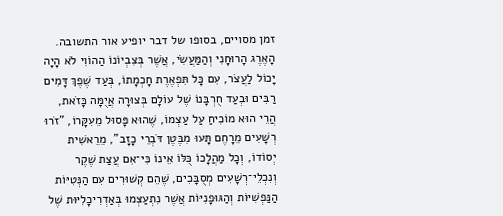זמן מסויים, בסופו של דבר יופיע אור התשובה.
הָאֶרֶג הָרוּחָנִי וְהַמַּעֲשִׂי, אֲשֶׁר בְּצִבְיוֹנוֹ הַהוֹוִי לֹא הָיָה יָכוֹל לַעֲצֹר, עִם כָּל תִּפְאֶרֶת חָכְמָתוֹ, בְּעַד שֶׁפֶךְ דָּמִים רַבִּים וּבְעַד חֻרְבָּנוֹ שֶׁל עוֹלָם בְּצוּרָה אֲיֻמָּה כָּזֹאת, הֲרֵי הוּא מוֹכִיחַ עַל עַצְמוֹ, שֶׁהוּא פָּסוּל מֵעִקָּרוֹ, "זֹרוּ רְשָׁעִים מֵרָחֶם תָּעוּ מִבֶּטֶן דֹּבְרֵי כָזָב", מֵרֵאשִׁית יְסוֹדוֹ, וְכָל מַהֲלָכוֹ כֻּלּוֹ אֵינוֹ כִּי־אִם עֲצַת שֶׁקֶר וְנִכְלֵי־רְשָׁעִים מְסֻבָּכִים, שֶׁהֵם קְשׁוּרִים עִם הַנְּטִיּוֹת הַנַּפְשִׁיּוֹת וְהַגּוּפָנִיּוֹת אֲשֶׁר נִתְעַצְּמוּ בְּאַדְרִיכָלִיּוּת שֶׁל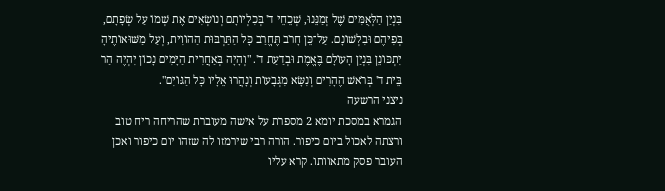בִּנְיַן הַלְּאֻמִּים שֶׁל זְמַנֵּנוּ, שְׁכֵחֵי ד' בְּכִלְיוֹתָם וְנוֹשְׂאִים אֶת שְׁמוֹ עַל שְׂפָתָם, בְּפִיהֶם וּבִלְשׁוֹנָם. עַל־כֵּן חָרֹב תֶּחֱרַב כָּל הַתַּרְבּוּת הַהוֹוִית, וְעַל מַשּׁוּאוֹתֶיהָ יִתְכּוֹנֵן בִּנְיַן הָעוֹלָם בֶּאֱמֶת וּבְדַעַת ד'. "וְהָיָה בְּאַחֲרִית הַיָּמִים נָכוֹן יִהְיֶה הַר בֵּית ד' בְּרֹאשׁ הֶהָרִים וְנִשָּׂא מִגְּבָעוֹת וְנָהֲרוּ אֵלָיו כָּל הַגּוֹיִם".
ניצני הרשעה
הגמרא במסכת יומא 2 מספרת על אישה מעוברת שהריחה ריח טוב ורצתה לאכול ביום כיפור. הורה רבי שירמזו לה שזהו יום כיפור ואכן העובר פסק מתאוותו. קרא עליו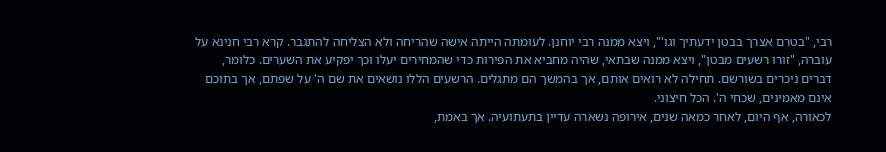רבי, "בטרם אצרך בבטן ידעתיך וגו'", ויצא ממנה רבי יוחנן. לעומתה הייתה אישה שהריחה ולא הצליחה להתגבר. קרא רבי חנינא על עוברהּ, "זורו רשעים מבטן", ויצא ממנה שבתאי, שהיה מחביא את הפירות כדי שהמחירים יעלו וכך יפקיע את השערים. כלומר, דברים ניכרים בשורשם. תחילה לא רואים אותם, אך בהמשך הם מתגלים. הרשעים הללו נושאים את שם ה' על שפתם, אך בתוכם אינם מאמינים, שכחי ה'. הכל חיצוני.
לכאורה, אף היום, לאחר כמאה שנים, אירופה נשארה עדיין בתעתועיה. אך באמת,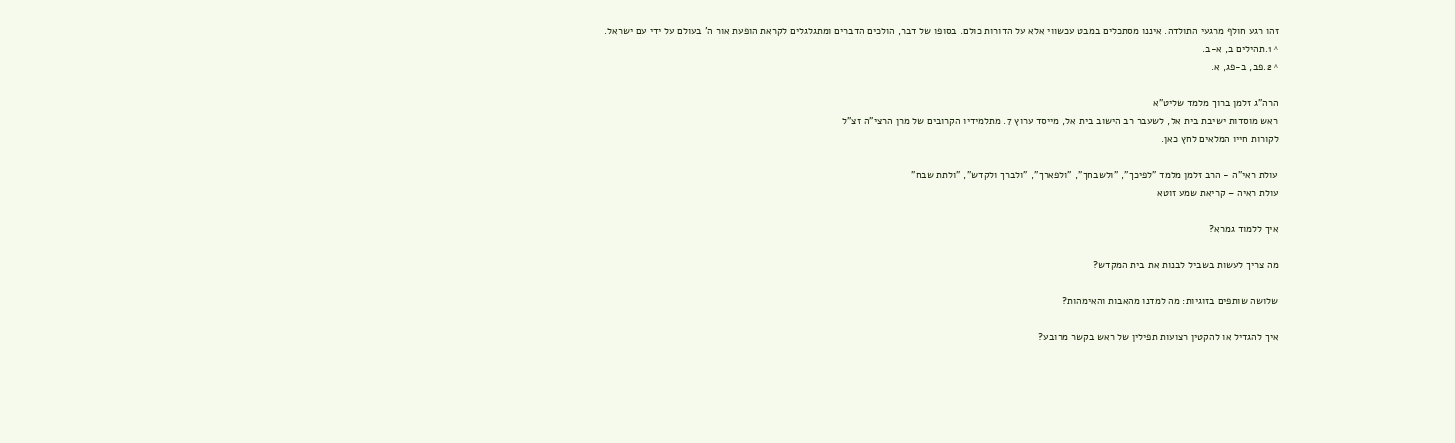זהו רגע חולף מרגעי התולדה. איננו מסתכלים במבט עכשווי אלא על הדורות כולם. בסופו של דבר, הולכים הדברים ומתגלגלים לקראת הופעת אור ה' בעולם על ידי עם ישראל.
^ 1.תהילים ב, א-ב.
^ 2.פב, ב-פג, א.

הרה"ג זלמן ברוך מלמד שליט"א
ראש מוסדות ישיבת בית אל, לשעבר רב הישוב בית אל, מייסד ערוץ 7. מתלמידיו הקרובים של מרן הרצי"ה זצ"ל
לקורות חייו המלאים לחץ כאן.

עולת ראי"ה - הרב זלמן מלמד "לפיכך", "ולשבחך", "ולפארך", "ולברך ולקדש", "ולתת שבח"
עולת ראיה – קריאת שמע זוטא

איך ללמוד גמרא?

מה צריך לעשות בשביל לבנות את בית המקדש?

שלושה שותפים בזוגיות: מה למדנו מהאבות והאימהות?

איך להגדיל או להקטין רצועות תפילין של ראש בקשר מרובע?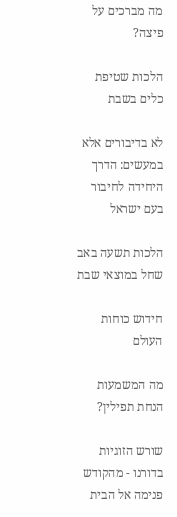מה מברכים על פיצה?

הלכות שטיפת כלים בשבת

לא בדיבורים אלא במעשים: הדרך היחידה לחיבור בעם ישראל

הלכות תשעה באב שחל במוצאי שבת

חידוש כוחות העולם

מה המשמעות הנחת תפילין?

שורש הזוגיות בדורנו - מהקודש פנימה אל הבית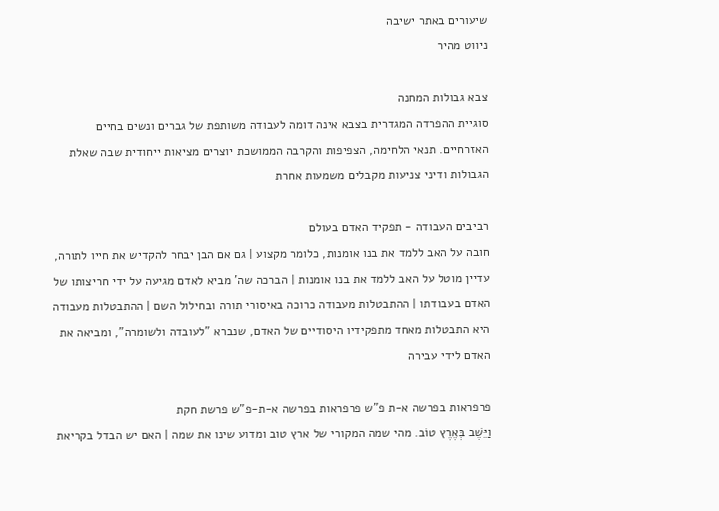שיעורים באתר ישיבה
ניווט מהיר

צבא גבולות המחנה
סוגיית ההפרדה המגדרית בצבא אינה דומה לעבודה משותפת של גברים ונשים בחיים האזרחיים. תנאי הלחימה, הצפיפות והקרבה הממושכת יוצרים מציאות ייחודית שבה שאלת הגבולות ודיני צניעות מקבלים משמעות אחרת

רביבים העבודה - תפקיד האדם בעולם
חובה על האב ללמד את בנו אומנות, כלומר מקצוע | גם אם הבן יבחר להקדיש את חייו לתורה, עדיין מוטל על האב ללמד את בנו אומנות | הברכה שה' מביא לאדם מגיעה על ידי חריצותו של האדם בעבודתו | ההתבטלות מעבודה כרוכה באיסורי תורה ובחילול השם | ההתבטלות מעבודה היא התבטלות מאחד מתפקידיו היסודיים של האדם, שנברא "לעובדה ולשומרה", ומביאה את האדם לידי עבירה

פרפראות בפרשה א-ת פ"ש פרפראות בפרשה א-ת-פ"ש פרשת חקת
וַיֵּשֶׁב בְּאֶרֶץ טוֹב. מהי שמה המקורי של ארץ טוב ומדוע שינו את שמה | האם יש הבדל בקריאת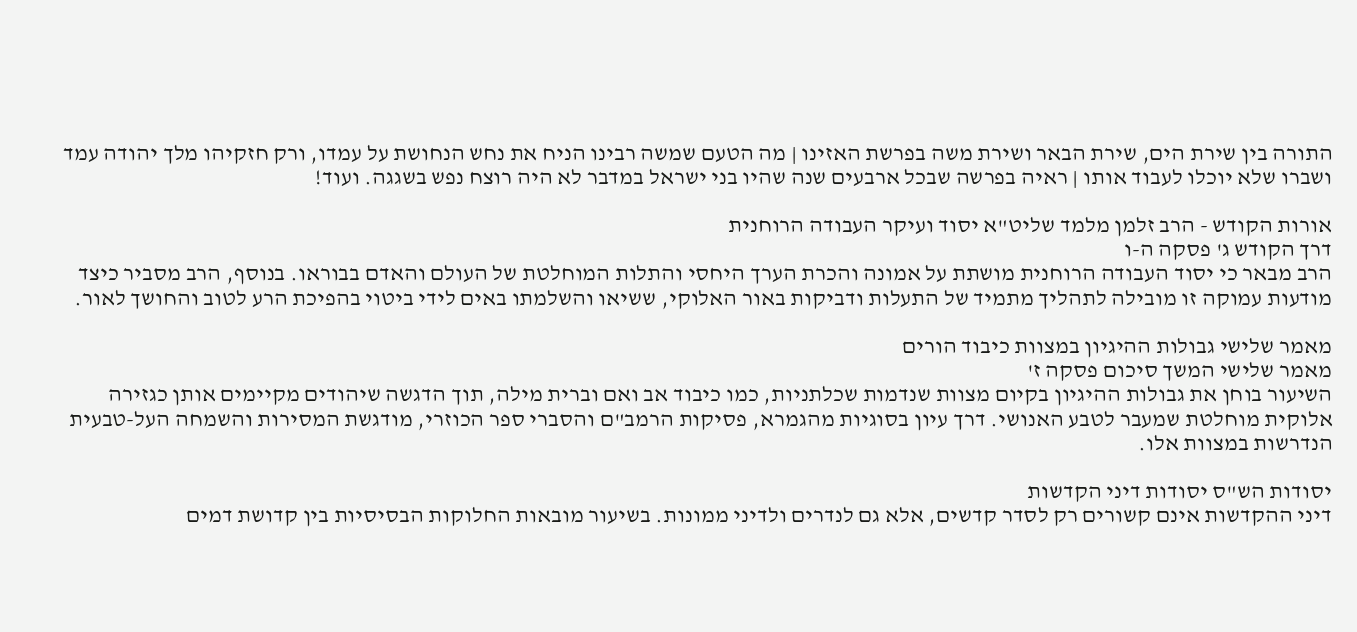התורה בין שירת הים, שירת הבאר ושירת משה בפרשת האזינו | מה הטעם שמשה רבינו הניח את נחש הנחושת על עמדו, ורק חזקיהו מלך יהודה עמד ושברו שלא יוכלו לעבוד אותו | ראיה בפרשה שבכל ארבעים שנה שהיו בני ישראל במדבר לא היה רוצח נפש בשגגה. ועוד!

אורות הקודש - הרב זלמן מלמד שליט"א יסוד ועיקר העבודה הרוחנית
דרך הקודש ג' פסקה ה-ו
הרב מבאר כי יסוד העבודה הרוחנית מושתת על אמונה והכרת הערך היחסי והתלות המוחלטת של העולם והאדם בבוראו. בנוסף, הרב מסביר כיצד מודעות עמוקה זו מובילה לתהליך מתמיד של התעלות ודביקות באור האלוקי, ששיאו והשלמתו באים לידי ביטוי בהפיכת הרע לטוב והחושך לאור.

מאמר שלישי גבולות ההיגיון במצוות כיבוד הורים
מאמר שלישי המשך סיכום פסקה ז'
השיעור בוחן את גבולות ההיגיון בקיום מצוות שנדמות שכלתניות, כמו כיבוד אב ואם וברית מילה, תוך הדגשה שיהודים מקיימים אותן כגזירה אלוקית מוחלטת שמעבר לטבע האנושי. דרך עיון בסוגיות מהגמרא, פסיקות הרמב"ם והסברי ספר הכוזרי, מודגשת המסירות והשמחה העל-טבעית הנדרשות במצוות אלו.

יסודות הש"ס יסודות דיני הקדשות
דיני ההקדשות אינם קשורים רק לסדר קדשים, אלא גם לנדרים ולדיני ממונות. בשיעור מובאות החלוקות הבסיסיות בין קדושת דמים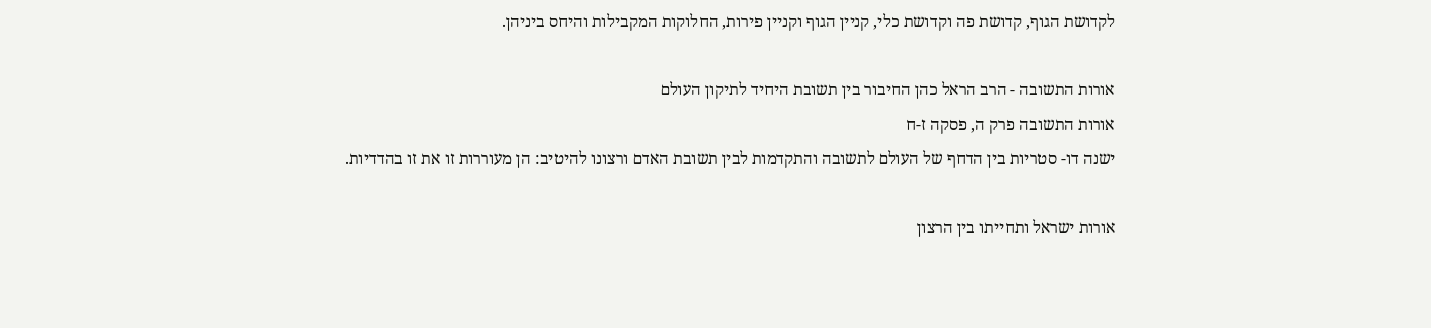לקדושת הגוף, קדושת פה וקדושת כלי, קניין הגוף וקניין פירות, החלוקות המקבילות והיחס ביניהן.

אורות התשובה - הרב הראל כהן החיבור בין תשובת היחיד לתיקון העולם
אורות התשובה פרק ה, פסקה ז-ח
ישנה דו- סטריות בין הדחף של העולם לתשובה והתקדמות לבין תשובת האדם ורצונו להיטיב: הן מעוררות זו את זו בהדדיות.

אורות ישראל ותחייתו בין הרצון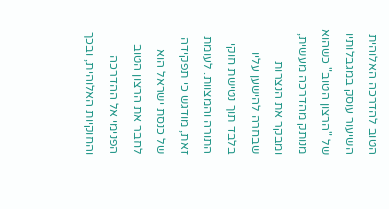הטוב להדרכה האלוהית
השיעור עוסק במגבלותיו של "הרצון הטוב" כשהוא מנותק מהדרכה מעשית, ומבקר את הנצרות שבחרה להישען עליו בלבד תוך נטישת חוקי התורה והמצוות. לעומת זאת, מודגש כי תפקידה של כנסת ישראל הוא לחבר את הרצון הטוב הפנימי אל ההדרכה והחוקיות האלוהית, ובכך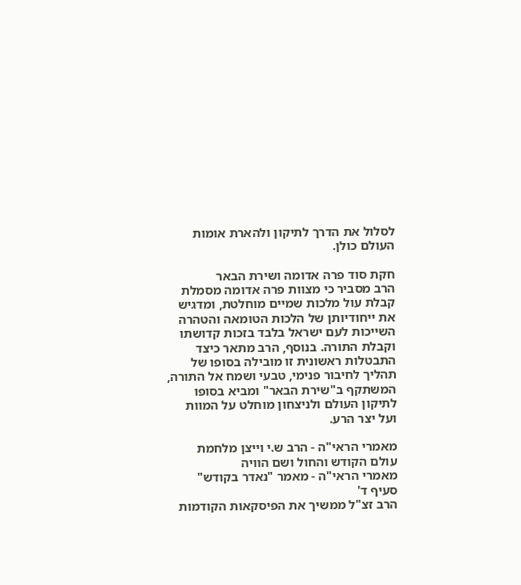לסלול את הדרך לתיקון ולהארת אומות העולם כולן.

חקת סוד פרה אדומה ושירת הבאר
הרב מסביר כי מצוות פרה אדומה מסמלת קבלת עול מלכות שמיים מוחלטת, ומדגיש את ייחודיותן של הלכות הטומאה והטהרה השייכות לעם ישראל בלבד בזכות קדושתו וקבלת התורה. בנוסף, הרב מתאר כיצד התבטלות ראשונית זו מובילה בסופו של תהליך לחיבור פנימי, טבעי ושמח אל התורה, המשתקף ב"שירת הבאר" ומביא בסופו לתיקון העולם ולניצחון מוחלט על המוות ועל יצר הרע.

מאמרי הראי"ה - הרב ש.י וייצן מלחמת עולם הקודש והחול ושם הוויה
מאמרי הראי"ה - מאמר "נאדר בקודש" סעיף ד'
הרב זצ"ל ממשיך את הפיסקאות הקודמות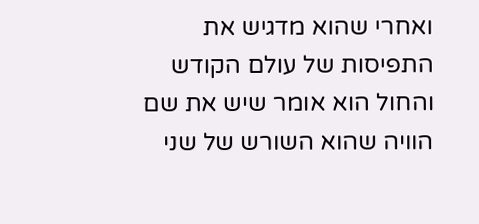ואחרי שהוא מדגיש את התפיסות של עולם הקודש והחול הוא אומר שיש את שם הוויה שהוא השורש של שני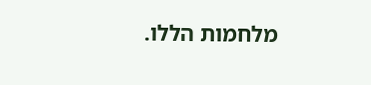מלחמות הללו.